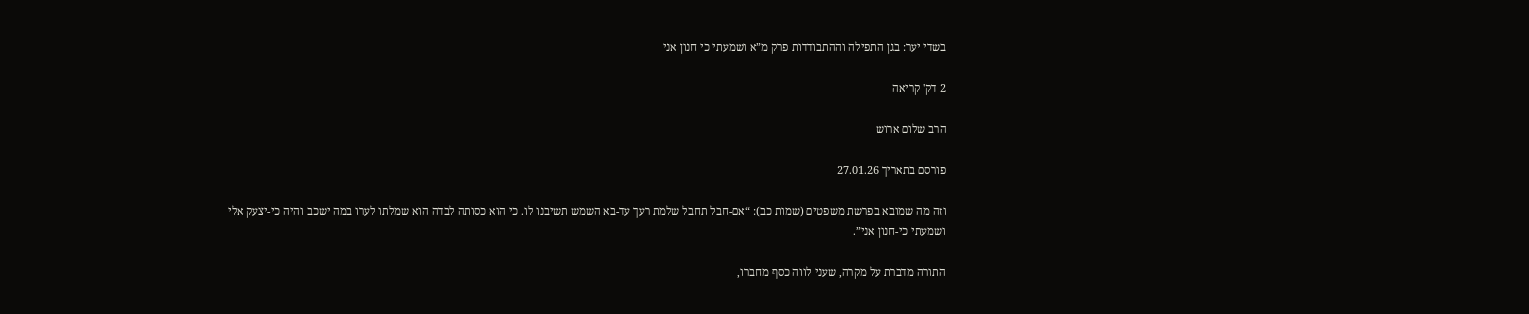בשדי יער: בגן התפילה וההתבודדות פרק מ”א ושמעתי כי חנון אני

2 דק' קריאה

הרב שלום ארוש

פורסם בתאריך 27.01.26

וזה מה שמובא בפרשת משפטים (שמות כב): “אם-חבל תחבל שלמת רעך עד-בא השמש תשיבנו לו. כי הוא כסותה לבדה הוא שמלתו לערו במה ישכב והיה כי-יצעק אלי ושמעתי כי-חנון אני”.

התורה מדברת על מקרה, שעני לווה כסף מחברו,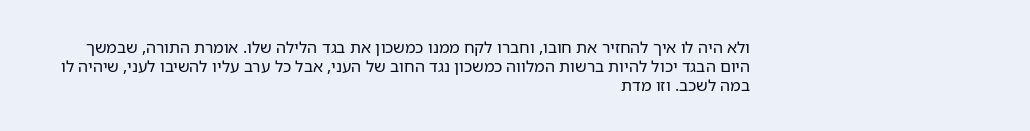ולא היה לו איך להחזיר את חובו, וחברו לקח ממנו כמשכון את בגד הלילה שלו. אומרת התורה, שבמשך היום הבגד יכול להיות ברשות המלווה כמשכון נגד החוב של העני, אבל כל ערב עליו להשיבו לעני, שיהיה לו במה לשכב. וזו מדת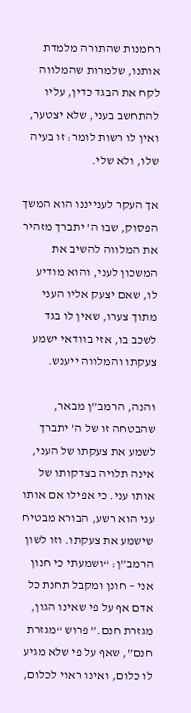רחמנות שהתורה מלמדת אותנו, שלמרות שהמלווה לקח את הבגד כדין, עליו להתחשב בעני, שלא יצטער, ואין לו רשות לומר: זו בעיה שלו, ולא שלי.

אך העקר לענייננו הוא המשך הפסוק, שבו ה’ יתברך מזהיר את המלווה להשיב את המשכון לעני, והוא מודיע לו, שאם יצעק אליו העני מתוך צערו, שאין לו בגד לשכב בו, אזי בוודאי ישמע צעקתו והמלווה ייענש.

והנה, הרמב”ן מבאר, שהבטחה זו של ה’ יתברך לשמע את צעקתו של העני, אינה תלויה בצדקותו של אותו עני. כי אפילו אם אותו עני הוא רשע, הבורא מבטיח שישמע את צעקתו. וזו לשון הרמב”ן: “ושמעתי כי חנון אני – חונן ומקבל תחנת כל אדם אף על פי שאינו הגון, מגזרת חנם.” פרוש “מגזרת חנם”, שאף על פי שלא מגיע לו כלום, ואינו ראוי לכלום,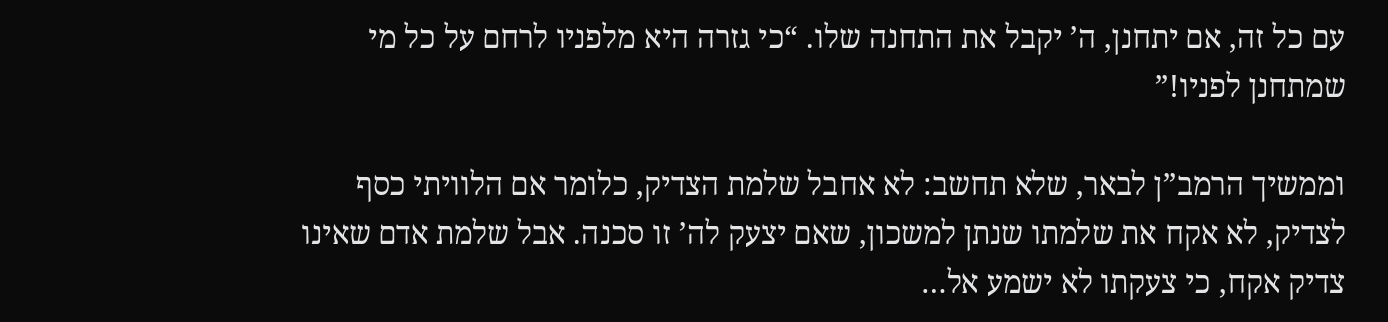עם כל זה, אם יתחנן, ה’ יקבל את התחנה שלו. “כי גזרה היא מלפניו לרחם על כל מי שמתחנן לפניו!”

וממשיך הרמב”ן לבאר, שלא תחשב: לא אחבל שלמת הצדיק, כלומר אם הלוויתי כסף לצדיק, לא אקח את שלמתו שנתן למשכון, שאם יצעק לה’ זו סכנה. אבל שלמת אדם שאינו צדיק אקח, כי צעקתו לא ישמע אל…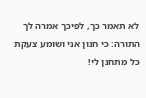לא תאמר כך, לפיכך אמרה לך התורה: כי חנון אני ושומע צעקת כל מתחנן לי!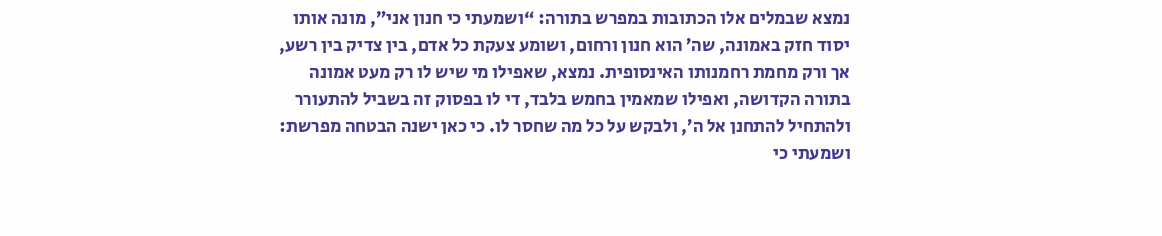נמצא שבמלים אלו הכתובות במפרש בתורה: “ושמעתי כי חנון אני”, מונה אותו יסוד חזק באמונה, שה’ הוא חנון ורחום, ושומע צעקת כל אדם, בין צדיק בין רשע, אך ורק מחמת רחמנותו האינסופית. נמצא, שאפילו מי שיש לו רק מעט אמונה בתורה הקדושה, ואפילו שמאמין בחמש בלבד, די לו בפסוק זה בשביל להתעורר ולהתחיל להתחנן אל ה’, ולבקש על כל מה שחסר לו. כי כאן ישנה הבטחה מפרשת: ושמעתי כי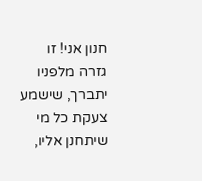חנון אני! זו גזרה מלפניו יתברך, שישמע צעקת כל מי שיתחנן אליו,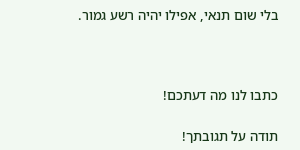בלי שום תנאי, אפילו יהיה רשע גמור.



כתבו לנו מה דעתכם!

תודה על תגובתך!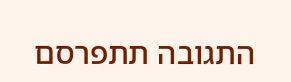התגובה תתפרסם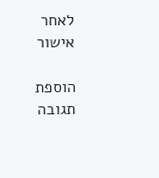לאחר אישור

הוספת תגובה